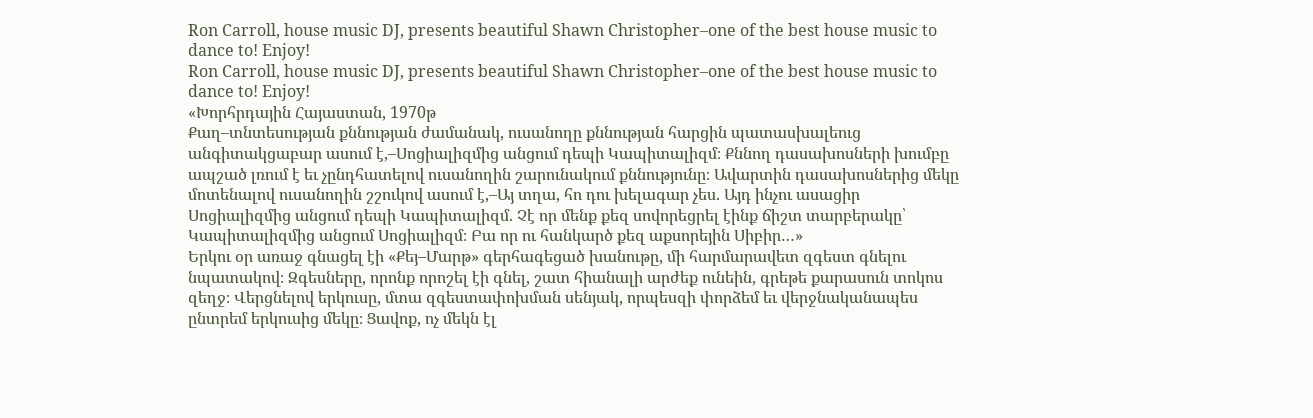Ron Carroll, house music DJ, presents beautiful Shawn Christopher–one of the best house music to dance to! Enjoy!
Ron Carroll, house music DJ, presents beautiful Shawn Christopher–one of the best house music to dance to! Enjoy!
«Խորհրդային Հայաստան, 1970թ
Քաղ–տնտեսության քննության ժամանակ, ուսանողը քննության հարցին պատասխալեուց անգիտակցաբար ասում է,–Սոցիալիզմից անցում դեպի Կապիտալիզմ։ Քննող դասախոսների խումբը ապշած լռում է եւ չընդհատելով ուսանողին շարունակում քննությունը։ Ավարտին դասախոսներից մեկը մոտենալով ուսանողին շշուկով ասում է,–Այ տղա, հո դու խելագար չես. Այդ ինչու ասացիր Սոցիալիզմից անցում դեպի Կապիտալիզմ. Չէ որ մենք քեզ սովորեցրել էինք ճիշտ տարբերակը՝ Կապիտալիզմից անցում Սոցիալիզմ։ Բա որ ու հանկարծ քեզ աքսորեյին Սիբիր…»
Երկու օր առաջ գնացել էի «Քեյ–Մարթ» գերհագեցած խանութը, մի հարմարավետ զգեստ գնելու նպատակով։ Զգեսները, որոնք որոշել էի գնել, շատ հիանալի արժեք ունեին, գրեթե քարասուն տոկոս զեղջ։ Վերցնելով երկուսը, մտա զգեստափոխման սենյակ, որպեսզի փորձեմ եւ վերջնականապես ընտրեմ երկուսից մեկը։ Ցավոք, ոչ մեկն էլ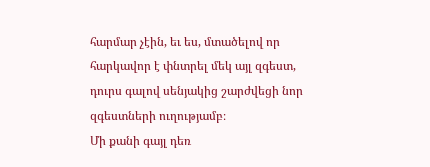հարմար չէին, եւ ես, մտածելով որ հարկավոր է փնտրել մեկ այլ զգեստ, դուրս գալով սենյակից շարժվեցի նոր զգեստների ուղությամբ։
Մի քանի գայլ դեռ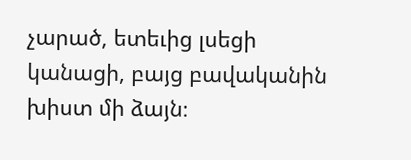չարած, ետեւից լսեցի կանացի, բայց բավականին խիստ մի ձայն։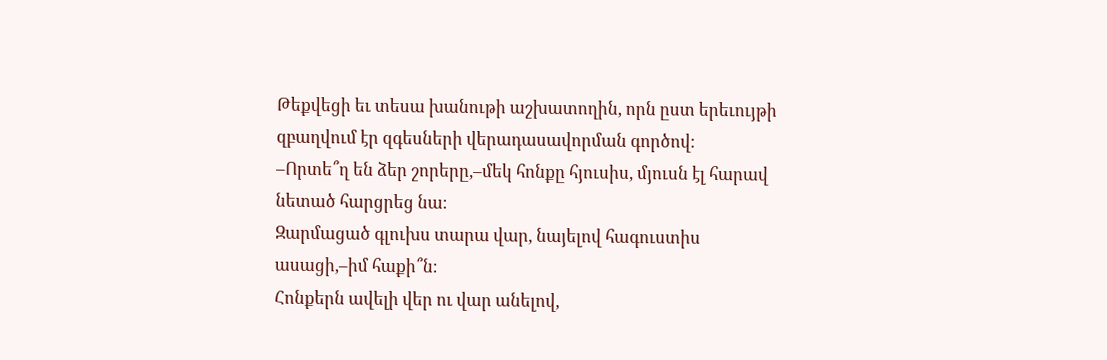Թեքվեցի եւ տեսա խանութի աշխատողին, որն ըստ երեւույթի զբաղվում էր զգեսների վերադասավորման գործով։
–Որտե՞ղ են ձեր շորերը,–մեկ հոնքը հյուսիս, մյուսն էլ հարավ նետած հարցրեց նա։
Զարմացած գլուխս տարա վար, նայելով հագուստիս ասացի,–իմ հաքի՞ն։
Հոնքերն ավելի վեր ու վար անելով,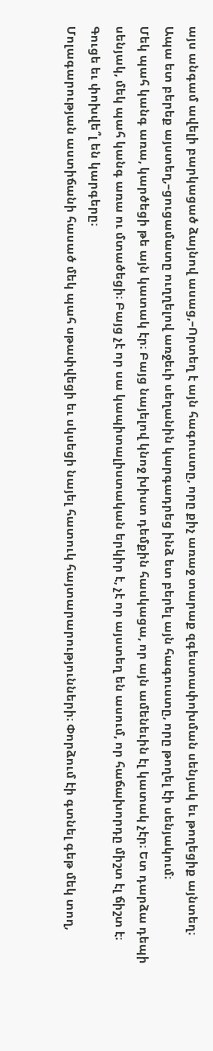այս անգամ ավելի բարկացած ձայնով ասաց,–Որտեղ է այն հագուստը, որը քիչ առաջ տարաք զգեստափոխման սենյակ եւ թողեցիք այնտեղ։ Ապա ետ բերեք այստեղ,–ցուցամատը ուղղելով առջեւի սեղանին կարգադրեց ինձ ետ բերել այն հագուստը, որը թողել էի սենյակում։
Մեկ պահ կանգ առա, կարծեցի թե այն կատակ էր։ Բայց նայելով կնոջ խիստ դեմքին հասկացա, որ այն ամենեւին էլ կատակ չէր։ Ետ դարձա դեպի սենյակ, մեկ պահ կանգ առա ու մտածեցի։ Բայց չէ որ սա կապիտալիստական երկիր է, չէ որ այստեղ են ասում, որ հաճախորդը միշտ էլ ճիշտ է։ Գուցե եւ փոխվե՞լ են կարգերը։
Մոլագարության աստիճանի հասած մեկ պահ սթափվեցի եւ սկսեցի նայել հատուկ հայտարարությունների։ Փորձում էի գտնել գեթ մեկ տող,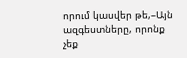որում կասվեր թե,–Այն ազգեստները, որոնք չեք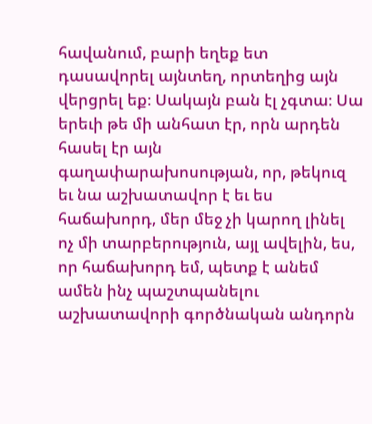հավանում, բարի եղեք ետ դասավորել այնտեղ, որտեղից այն վերցրել եք։ Սակայն բան էլ չգտա։ Սա երեւի թե մի անհատ էր, որն արդեն հասել էր այն գաղափարախոսության, որ, թեկուզ եւ նա աշխատավոր է եւ ես հաճախորդ, մեր մեջ չի կարող լինել ոչ մի տարբերություն, այլ ավելին, ես, որ հաճախորդ եմ, պետք է անեմ ամեն ինչ պաշտպանելու աշխատավորի գործնական անդորն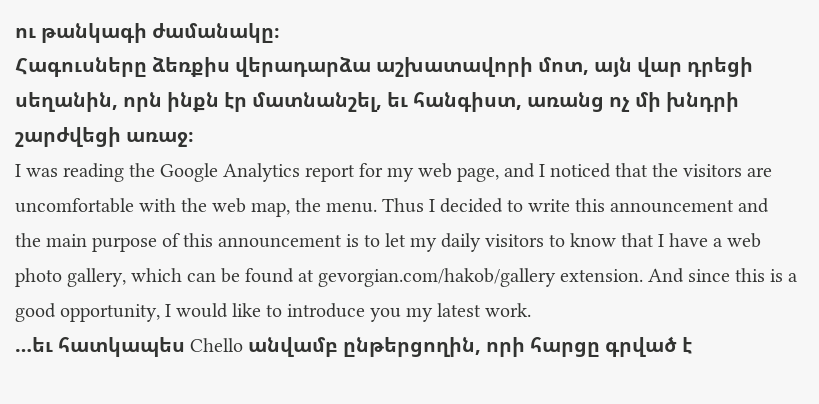ու թանկագի ժամանակը։
Հագուսները ձեռքիս վերադարձա աշխատավորի մոտ, այն վար դրեցի սեղանին, որն ինքն էր մատնանշել, եւ հանգիստ, առանց ոչ մի խնդրի շարժվեցի առաջ։
I was reading the Google Analytics report for my web page, and I noticed that the visitors are uncomfortable with the web map, the menu. Thus I decided to write this announcement and the main purpose of this announcement is to let my daily visitors to know that I have a web photo gallery, which can be found at gevorgian.com/hakob/gallery extension. And since this is a good opportunity, I would like to introduce you my latest work.
…եւ հատկապես Chello անվամբ ընթերցողին, որի հարցը գրված է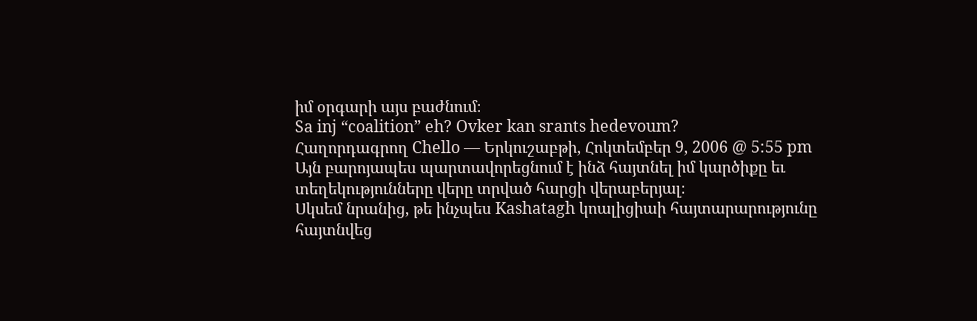իմ օրգարի այս բաժնում։
Sa inj “coalition” eh? Ovker kan srants hedevoum?
Հաղորդագրող Chello — Երկուշաբթի, Հոկտեմբեր 9, 2006 @ 5:55 pm
Այն բարոյապես պարտավորեցնում է ինձ հայտնել իմ կարծիքը եւ տեղեկությունները վերը տրված հարցի վերաբերյալ։
Սկսեմ նրանից, թե ինչպես Kashatagh կոալիցիաի հայտարարությունը հայտնվեց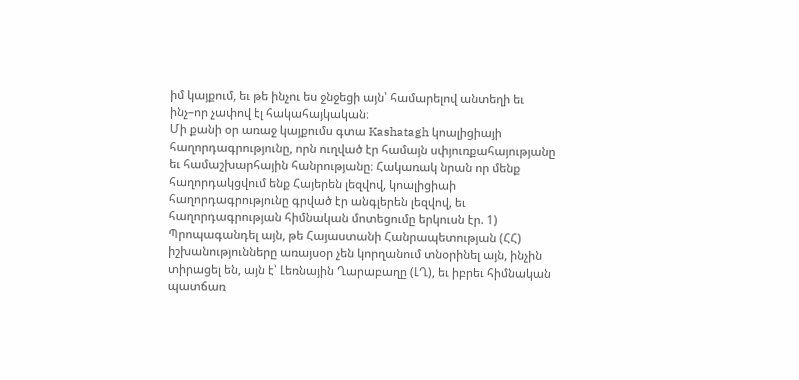իմ կայքում, եւ թե ինչու ես ջնջեցի այն՝ համարելով անտեղի եւ ինչ–որ չափով էլ հակահայկական։
Մի քանի օր առաջ կայքումս գտա Kashatagh կոալիցիայի հաղորդագրությունը, որն ուղված էր համայն սփյուռքահայությանը եւ համաշխարհային հանրությանը։ Հակառակ նրան որ մենք հաղորդակցվում ենք Հայերեն լեզվով, կոալիցիաի հաղորդագրությունը գրված էր անգլերեն լեզվով, եւ հաղորդագրության հիմնական մոտեցումը երկուսն էր. 1) Պրոպագանդել այն, թե Հայաստանի Հանրապետության (ՀՀ) իշխանությունները առայսօր չեն կորղանում տնօրինել այն, ինչին տիրացել են, այն է՝ Լեռնային Ղարաբաղը (ԼՂ), եւ իբրեւ հիմնական պատճառ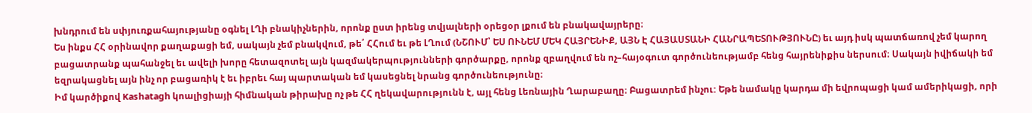խնդրում են սփյուռքահայությանը օգնել ԼՂի բնակիչներին, որոնք ըստ իրենց տվյալների օրեցօր լքում են բնակավայրերը։
Ես ինքս ՀՀ օրինավոր քաղաքացի եմ, սակայն չեմ բնակվում, թե՛ ՀՀում եւ թե ԼՂում (ՆՇՈՒՄ՝ ԵՍ ՈՒՆԵՄ ՄԵԿ ՀԱՅՐԵՆԻՔ, ԱՅՆ Է ՀԱՅԱՍՏԱՆԻ ՀԱՆՐԱՊԵՏՈՒԹՅՈՒՆԸ) եւ այդ իսկ պատճառով չեմ կարող բացատրանք պահանջել եւ ավելի խորը հետազոտել այն կազմակերպությունների գործարքը, որոնք զբաղվում են ոչ–հայօգուտ գործունեությամբ հենց հայրենիքիս ներսում։ Սակայն իվիճակի եմ եզրակացնել այն ինչ որ բացառիկ է եւ իբրեւ հայ պարտական եմ կասեցնել նրանց գործունեությունը։
Իմ կարծիքով Kashatagh կոալիցիայի հիմնական թիրախը ոչ թե ՀՀ ղեկավարությունն է, այլ հենց Լեռնային Ղարաբաղը։ Բացատրեմ ինչու: Եթե նամակը կարդա մի եվրոպացի կամ ամերիկացի, որի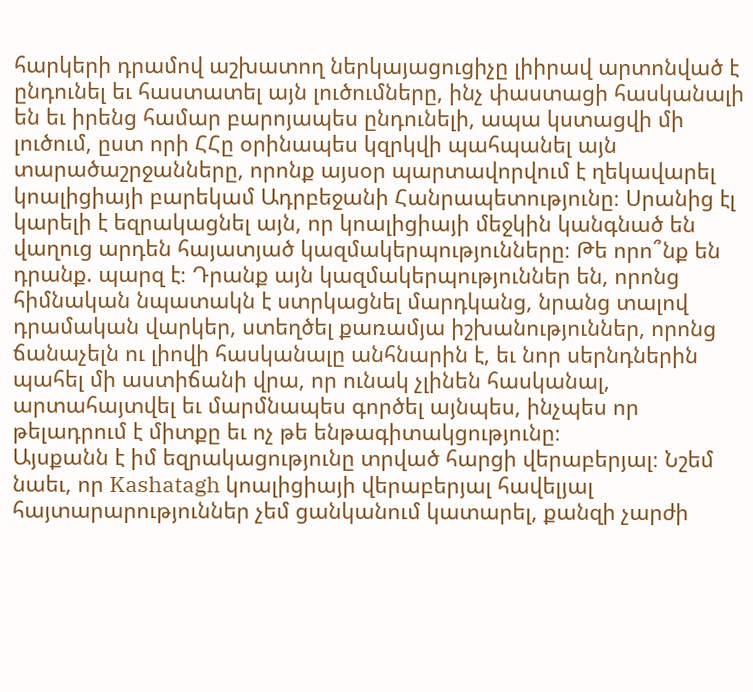հարկերի դրամով աշխատող ներկայացուցիչը լիիրավ արտոնված է ընդունել եւ հաստատել այն լուծումները, ինչ փաստացի հասկանալի են եւ իրենց համար բարոյապես ընդունելի, ապա կստացվի մի լուծում, ըստ որի ՀՀը օրինապես կզրկվի պահպանել այն տարածաշրջանները, որոնք այսօր պարտավորվում է ղեկավարել կոալիցիայի բարեկամ Ադրբեջանի Հանրապետությունը։ Սրանից էլ կարելի է եզրակացնել այն, որ կոալիցիայի մեջկին կանգնած են վաղուց արդեն հայատյած կազմակերպությունները։ Թե որո՞նք են դրանք. պարզ է։ Դրանք այն կազմակերպություններ են, որոնց հիմնական նպատակն է ստրկացնել մարդկանց, նրանց տալով դրամական վարկեր, ստեղծել քառամյա իշխանություններ, որոնց ճանաչելն ու լիովի հասկանալը անհնարին է, եւ նոր սերնդներին պահել մի աստիճանի վրա, որ ունակ չլինեն հասկանալ, արտահայտվել եւ մարմնապես գործել այնպես, ինչպես որ թելադրում է միտքը եւ ոչ թե ենթագիտակցությունը։
Այսքանն է իմ եզրակացությունը տրված հարցի վերաբերյալ։ Նշեմ նաեւ, որ Kashatagh կոալիցիայի վերաբերյալ հավելյալ հայտարարություններ չեմ ցանկանում կատարել, քանզի չարժի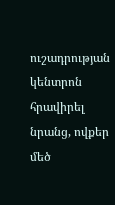ուշադրության կենտրոն հրավիրել նրանց, ովքեր մեծ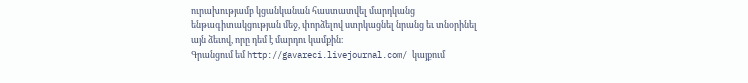ուրախությամբ կցանկանան հաստատվել մարդկանց ենթագիտակցության մեջ, փորձելով ստրկացնել նրանց եւ տնօրինել այն ձեւով, որը դեմ է մարդու կամքին։
Գրանցում եմ http://gavareci.livejournal.com/ կայքում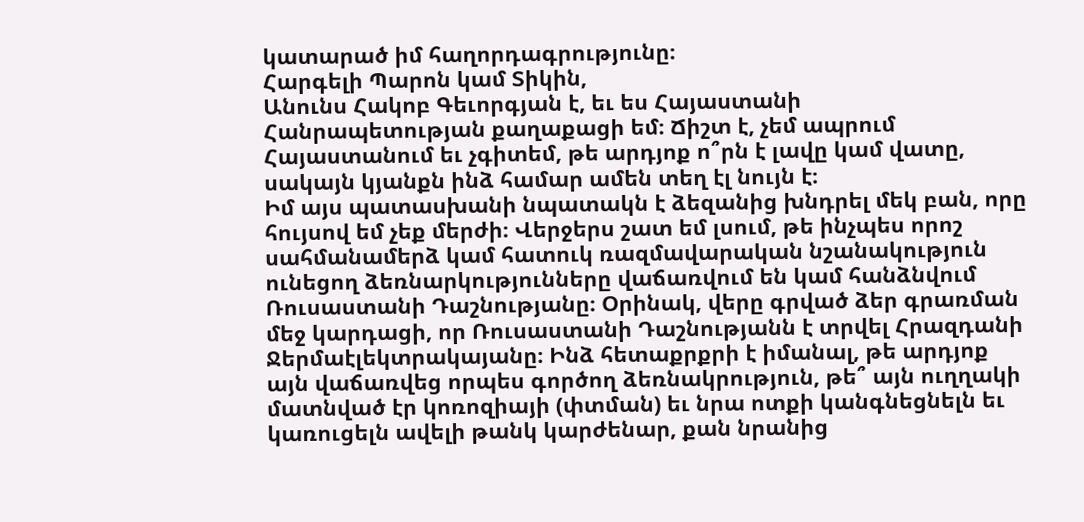կատարած իմ հաղորդագրությունը։
Հարգելի Պարոն կամ Տիկին,
Անունս Հակոբ Գեւորգյան է, եւ ես Հայաստանի Հանրապետության քաղաքացի եմ։ Ճիշտ է, չեմ ապրում Հայաստանում եւ չգիտեմ, թե արդյոք ո՞րն է լավը կամ վատը, սակայն կյանքն ինձ համար ամեն տեղ էլ նույն է։
Իմ այս պատասխանի նպատակն է ձեզանից խնդրել մեկ բան, որը հույսով եմ չեք մերժի։ Վերջերս շատ եմ լսում, թե ինչպես որոշ սահմանամերձ կամ հատուկ ռազմավարական նշանակություն ունեցող ձեռնարկությունները վաճառվում են կամ հանձնվում Ռուսաստանի Դաշնությանը։ Օրինակ, վերը գրված ձեր գրառման մեջ կարդացի, որ Ռուսաստանի Դաշնությանն է տրվել Հրազդանի Ջերմաէլեկտրակայանը։ Ինձ հետաքրքրի է իմանալ, թե արդյոք այն վաճառվեց որպես գործող ձեռնակրություն, թե՞ այն ուղղակի մատնված էր կոռոզիայի (փտման) եւ նրա ոտքի կանգնեցնելն եւ կառուցելն ավելի թանկ կարժենար, քան նրանից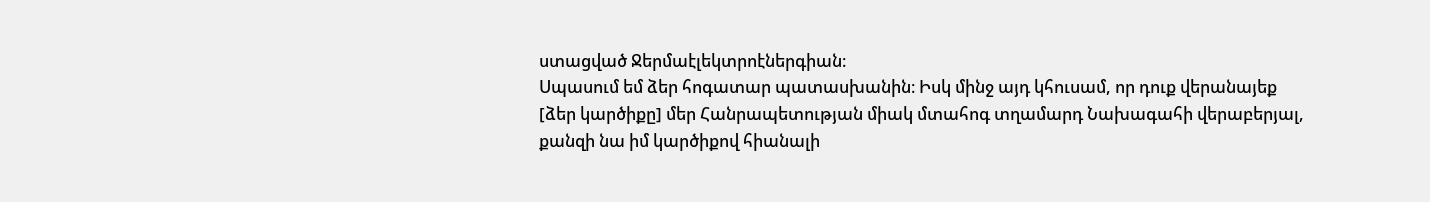ստացված Ջերմաէլեկտրոէներգիան։
Սպասում եմ ձեր հոգատար պատասխանին։ Իսկ մինջ այդ կհուսամ, որ դուք վերանայեք [ձեր կարծիքը] մեր Հանրապետության միակ մտահոգ տղամարդ Նախագահի վերաբերյալ, քանզի նա իմ կարծիքով հիանալի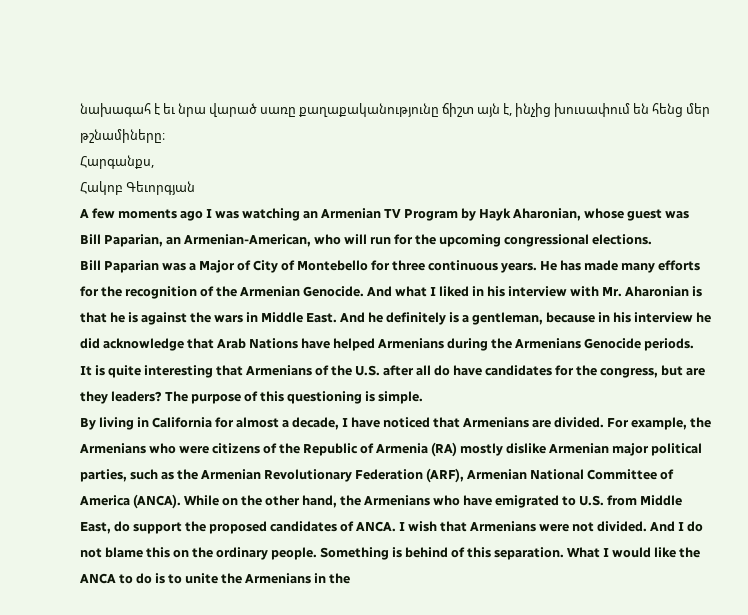նախագահ է եւ նրա վարած սառը քաղաքականությունը ճիշտ այն է, ինչից խուսափում են հենց մեր թշնամիները։
Հարգանքս,
Հակոբ Գեւորգյան
A few moments ago I was watching an Armenian TV Program by Hayk Aharonian, whose guest was Bill Paparian, an Armenian-American, who will run for the upcoming congressional elections.
Bill Paparian was a Major of City of Montebello for three continuous years. He has made many efforts for the recognition of the Armenian Genocide. And what I liked in his interview with Mr. Aharonian is that he is against the wars in Middle East. And he definitely is a gentleman, because in his interview he did acknowledge that Arab Nations have helped Armenians during the Armenians Genocide periods.
It is quite interesting that Armenians of the U.S. after all do have candidates for the congress, but are they leaders? The purpose of this questioning is simple.
By living in California for almost a decade, I have noticed that Armenians are divided. For example, the Armenians who were citizens of the Republic of Armenia (RA) mostly dislike Armenian major political parties, such as the Armenian Revolutionary Federation (ARF), Armenian National Committee of America (ANCA). While on the other hand, the Armenians who have emigrated to U.S. from Middle East, do support the proposed candidates of ANCA. I wish that Armenians were not divided. And I do not blame this on the ordinary people. Something is behind of this separation. What I would like the ANCA to do is to unite the Armenians in the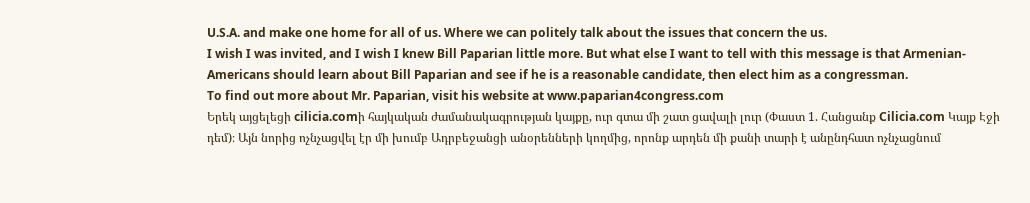U.S.A. and make one home for all of us. Where we can politely talk about the issues that concern the us.
I wish I was invited, and I wish I knew Bill Paparian little more. But what else I want to tell with this message is that Armenian-Americans should learn about Bill Paparian and see if he is a reasonable candidate, then elect him as a congressman.
To find out more about Mr. Paparian, visit his website at www.paparian4congress.com
Երեկ այցելեցի cilicia.comի հայկական ժամանակագրության կայքը, ուր գտա մի շատ ցավալի լուր (Փաստ 1. Հանցանք Cilicia.com Կայք Էջի դեմ)։ Այն նորից ոչնչացվել էր մի խումբ Ադրբեջանցի անօրենների կողմից, որոնք արդեն մի քանի տարի է անընդհատ ոչնչացնում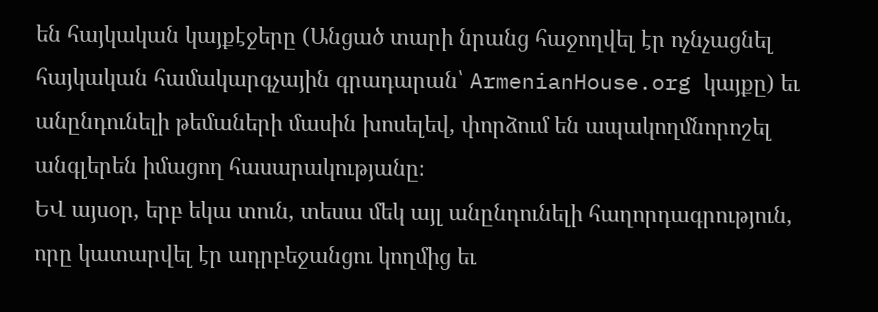են հայկական կայքէջերը (Անցած տարի նրանց հաջողվել էր ոչնչացնել հայկական համակարգչային գրադարան՝ ArmenianHouse.org կայքը) եւ անընդունելի թեմաների մասին խոսելեվ, փորձում են ապակողմնորոշել անգլերեն իմացող հասարակությանը։
ԵՎ այսօր, երբ եկա տուն, տեսա մեկ այլ անընդունելի հաղորդագրություն, որը կատարվել էր ադրբեջանցու կողմից եւ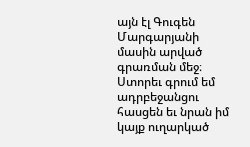այն էլ Գուգեն Մարգարյանի մասին արված գրառման մեջ։ Ստորեւ գրում եմ ադրբեջանցու հասցեն եւ նրան իմ կայք ուղարկած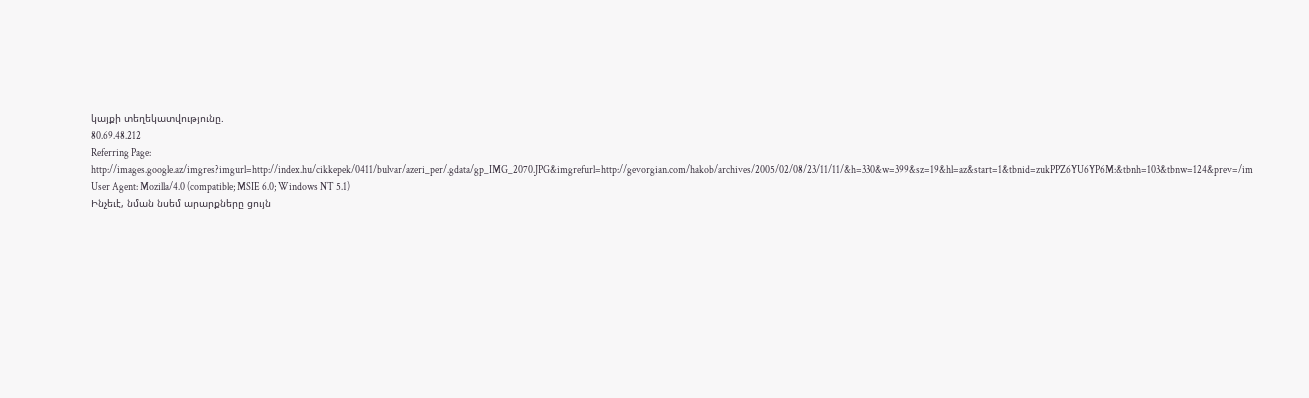կայքի տեղեկատվությունը.
80.69.48.212
Referring Page: http://images.google.az/imgres?imgurl=http://index.hu/cikkepek/0411/bulvar/azeri_per/.gdata/gp_IMG_2070.JPG&imgrefurl=http://gevorgian.com/hakob/archives/2005/02/08/23/11/11/&h=330&w=399&sz=19&hl=az&start=1&tbnid=zukPPZ6YU6YP6M:&tbnh=103&tbnw=124&prev=/im
User Agent: Mozilla/4.0 (compatible; MSIE 6.0; Windows NT 5.1)
Ինչեւէ, նման նսեմ արարքները ցույն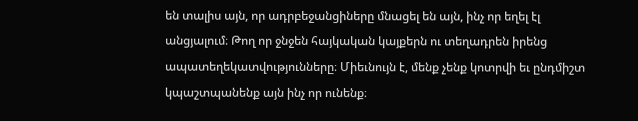են տալիս այն, որ ադրբեջանցիները մնացել են այն, ինչ որ եղել էլ անցյալում։ Թող որ ջնջեն հայկական կայքերն ու տեղադրեն իրենց ապատեղեկատվությունները։ Միեւնույն է, մենք չենք կոտրվի եւ ընդմիշտ կպաշտպանենք այն ինչ որ ունենք։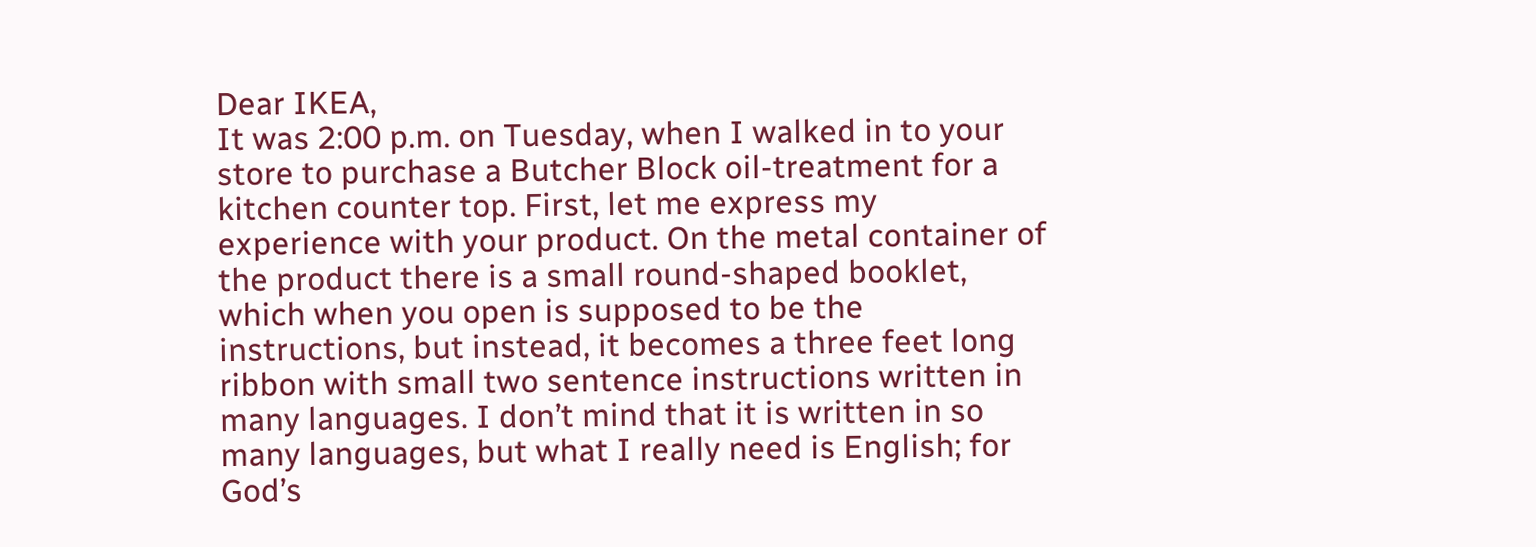Dear IKEA,
It was 2:00 p.m. on Tuesday, when I walked in to your store to purchase a Butcher Block oil-treatment for a kitchen counter top. First, let me express my experience with your product. On the metal container of the product there is a small round-shaped booklet, which when you open is supposed to be the instructions, but instead, it becomes a three feet long ribbon with small two sentence instructions written in many languages. I don’t mind that it is written in so many languages, but what I really need is English; for God’s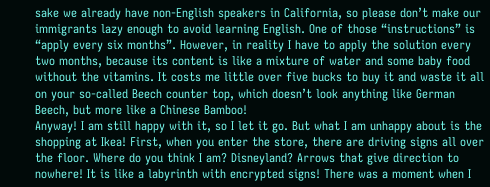sake we already have non-English speakers in California, so please don’t make our immigrants lazy enough to avoid learning English. One of those “instructions” is “apply every six months”. However, in reality I have to apply the solution every two months, because its content is like a mixture of water and some baby food without the vitamins. It costs me little over five bucks to buy it and waste it all on your so-called Beech counter top, which doesn’t look anything like German Beech, but more like a Chinese Bamboo!
Anyway! I am still happy with it, so I let it go. But what I am unhappy about is the shopping at Ikea! First, when you enter the store, there are driving signs all over the floor. Where do you think I am? Disneyland? Arrows that give direction to nowhere! It is like a labyrinth with encrypted signs! There was a moment when I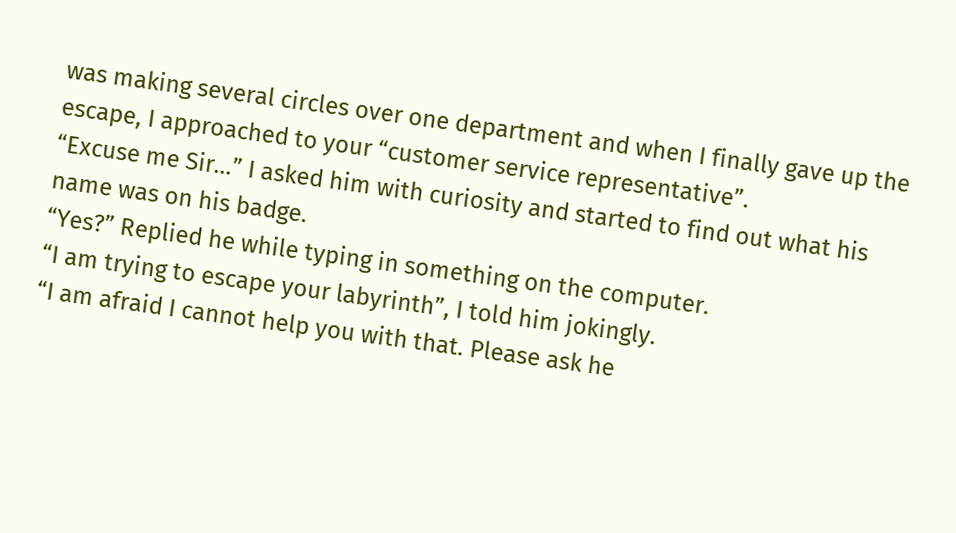was making several circles over one department and when I finally gave up the escape, I approached to your “customer service representative”.
“Excuse me Sir…” I asked him with curiosity and started to find out what his name was on his badge.
“Yes?” Replied he while typing in something on the computer.
“I am trying to escape your labyrinth”, I told him jokingly.
“I am afraid I cannot help you with that. Please ask he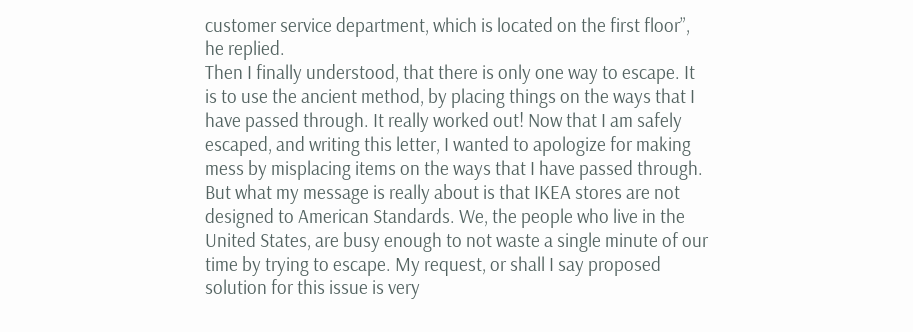customer service department, which is located on the first floor”, he replied.
Then I finally understood, that there is only one way to escape. It is to use the ancient method, by placing things on the ways that I have passed through. It really worked out! Now that I am safely escaped, and writing this letter, I wanted to apologize for making mess by misplacing items on the ways that I have passed through. But what my message is really about is that IKEA stores are not designed to American Standards. We, the people who live in the United States, are busy enough to not waste a single minute of our time by trying to escape. My request, or shall I say proposed solution for this issue is very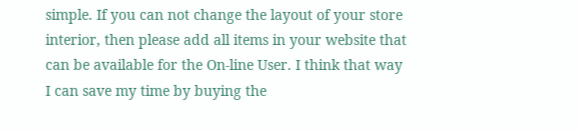simple. If you can not change the layout of your store interior, then please add all items in your website that can be available for the On-line User. I think that way I can save my time by buying the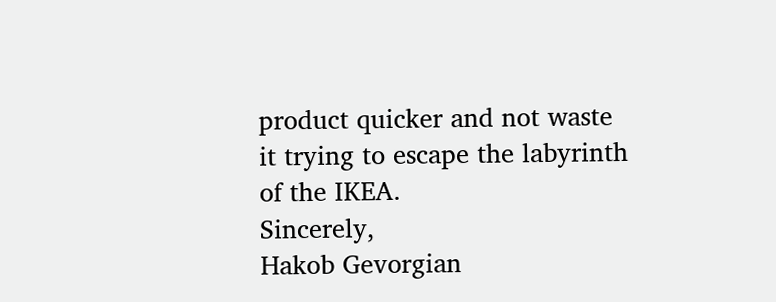product quicker and not waste it trying to escape the labyrinth of the IKEA.
Sincerely,
Hakob Gevorgian